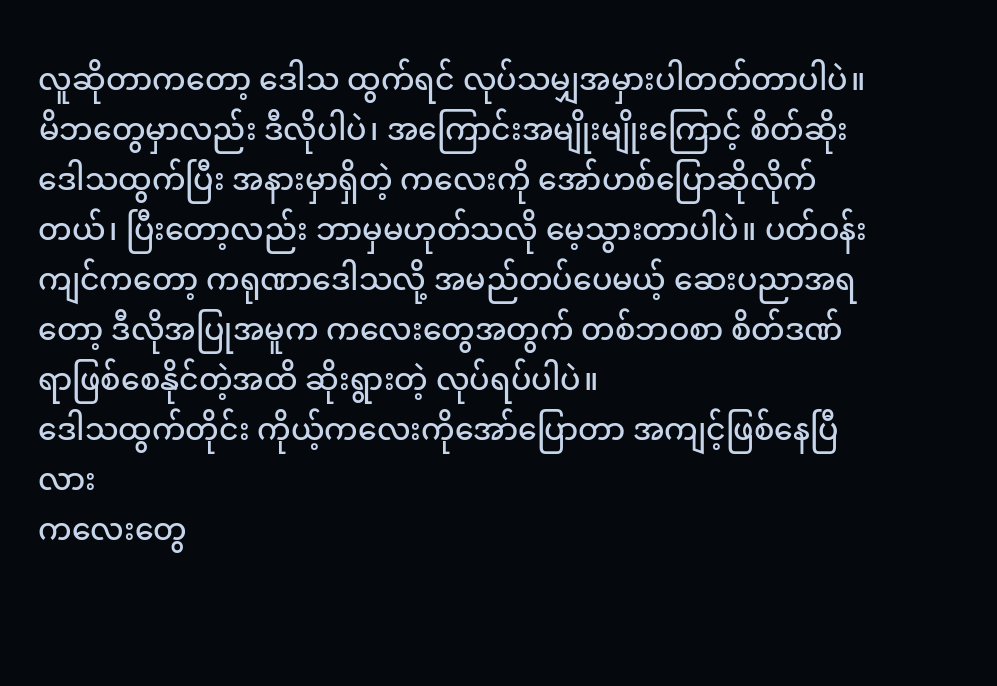လူဆိုတာကတော့ ဒေါသ ထွက်ရင် လုပ်သမျှအမှားပါတတ်တာပါပဲ။ မိဘတွေမှာလည်း ဒီလိုပါပဲ၊ အကြောင်းအမျိုးမျိုးကြောင့် စိတ်ဆိုးဒေါသထွက်ပြီး အနားမှာရှိတဲ့ ကလေးကို အော်ဟစ်ပြောဆိုလိုက်တယ်၊ ပြီးတော့လည်း ဘာမှမဟုတ်သလို မေ့သွားတာပါပဲ။ ပတ်ဝန်းကျင်ကတော့ ကရုဏာဒေါသလို့ အမည်တပ်ပေမယ့် ဆေးပညာအရတော့ ဒီလိုအပြုအမူက ကလေးတွေအတွက် တစ်ဘဝစာ စိတ်ဒဏ်ရာဖြစ်စေနိုင်တဲ့အထိ ဆိုးရွားတဲ့ လုပ်ရပ်ပါပဲ။
ဒေါသထွက်တိုင်း ကိုယ့်ကလေးကိုအော်ပြောတာ အကျင့်ဖြစ်နေပြီလား
ကလေးတွေ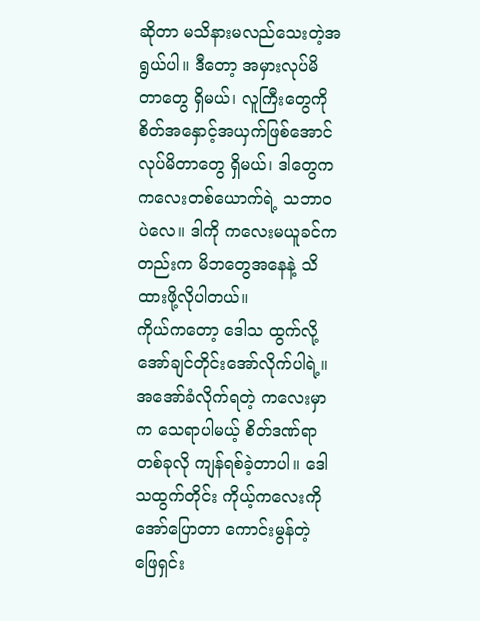ဆိုတာ မသိနားမလည်သေးတဲ့အရွယ်ပါ။ ဒီတော့ အမှားလုပ်မိတာတွေ ရှိမယ်၊ လူကြီးတွေကို စိတ်အနှောင့်အယှက်ဖြစ်အောင်လုပ်မိတာတွေ ရှိမယ်၊ ဒါတွေက ကလေးတစ်ယောက်ရဲ့ သဘာဝပဲလေ။ ဒါကို ကလေးမယူခင်ကတည်းက မိဘတွေအနေနဲ့ သိထားဖို့လိုပါတယ်။
ကိုယ်ကတော့ ဒေါသ ထွက်လို့ အော်ချင်တိုင်းအော်လိုက်ပါရဲ့။ အအော်ခံလိုက်ရတဲ့ ကလေးမှာက သေရာပါမယ့် စိတ်ဒဏ်ရာတစ်ခုလို ကျန်ရစ်ခဲ့တာပါ။ ဒေါသထွက်တိုင်း ကိုယ့်ကလေးကိုအော်ပြောတာ ကောင်းမွန်တဲ့ ဖြေရှင်း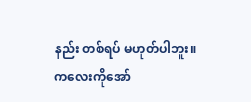နည်း တစ်ရပ် မဟုတ်ပါဘူး။
ကလေးကိုအော်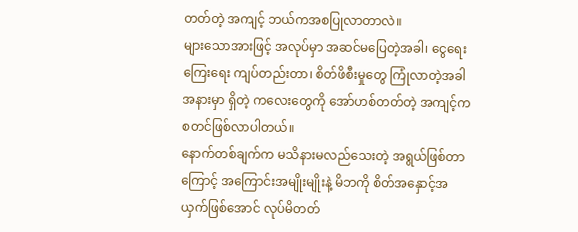တတ်တဲ့ အကျင့် ဘယ်ကအစပြုလာတာလဲ။
များသောအားဖြင့် အလုပ်မှာ အဆင်မပြေတဲ့အခါ၊ ငွေရေးကြေးရေး ကျပ်တည်းတာ၊ စိတ်ဖိစီးမှုတွေ ကြုံလာတဲ့အခါ အနားမှာ ရှိတဲ့ ကလေးတွေကို အော်ဟစ်တတ်တဲ့ အကျင့်က စတင်ဖြစ်လာပါတယ်။
နောက်တစ်ချက်က မသိနားမလည်သေးတဲ့ အရွယ်ဖြစ်တာကြောင့် အကြောင်းအမျိုးမျိုးနဲ့ မိဘကို စိတ်အနှောင့်အယှက်ဖြစ်အောင် လုပ်မိတတ်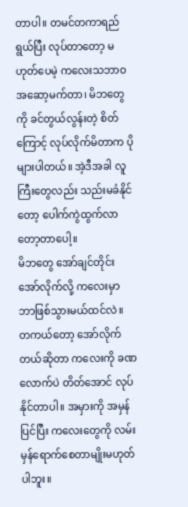တာပါ။ တမင်တကာရည်ရွယ်ပြီး လုပ်တာတော့ မဟုတ်ပေမဲ့ ကလေးသဘာဝ အဆော့မက်တာ၊ မိဘတွေကို ခင်တွယ်လွန်းတဲ့ စိတ်ကြောင့် လုပ်လိုက်မိတာက ပိုများပါတယ်။ အဲ့ဒီအခါ လူကြီးတွေလည်း သည်းမခံနိုင်တော့ ပေါက်ကွဲထွက်လာတော့တာပေါ့။
မိဘတွေ အော်ချင်တိုင်း အော်လိုက်လို့ ကလေးမှာ ဘာဖြစ်သွားမယ်ထင်လဲ။
တကယ်တော့ အော်လိုက်တယ်ဆိုတာ ကလေးကို ခဏလောက်ပဲ တိတ်အောင် လုပ်နိုင်တာပါ။ အမှားကို အမှန်ပြင်ပြီး ကလေးတွေကို လမ်းမှန်ရောက်စေတာမျိုးမဟုတ်ပါဘူး။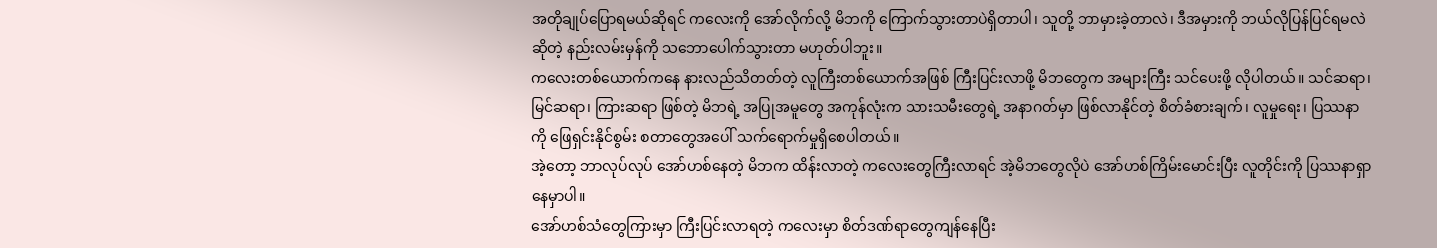အတိုချုပ်ပြောရမယ်ဆိုရင် ကလေးကို အော်လိုက်လို့ မိဘကို ကြောက်သွားတာပဲရှိတာပါ၊ သူတို့ ဘာမှားခဲ့တာလဲ၊ ဒီအမှားကို ဘယ်လိုပြန်ပြင်ရမလဲဆိုတဲ့ နည်းလမ်းမှန်ကို သဘောပေါက်သွားတာ မဟုတ်ပါဘူး။
ကလေးတစ်ယောက်ကနေ နားလည်သိတတ်တဲ့ လူကြီးတစ်ယောက်အဖြစ် ကြီးပြင်းလာဖို့ မိဘတွေက အများကြီး သင်ပေးဖို့ လိုပါတယ်။ သင်ဆရာ၊ မြင်ဆရာ၊ ကြားဆရာ ဖြစ်တဲ့ မိဘရဲ့ အပြုအမူတွေ အကုန်လုံးက သားသမီးတွေရဲ့ အနာဂတ်မှာ ဖြစ်လာနိုင်တဲ့ စိတ်ခံစားချက်၊ လူမှုရေး၊ ပြဿနာကို ဖြေရှင်းနိုင်စွမ်း စတာတွေအပေါ် သက်ရောက်မှုရှိစေပါတယ်။
အဲ့တော့ ဘာလုပ်လုပ် အော်ဟစ်နေတဲ့ မိဘက ထိန်းလာတဲ့ ကလေးတွေကြီးလာရင် အဲ့မိဘတွေလိုပဲ အော်ဟစ်ကြိမ်းမောင်းပြီး လူတိုင်းကို ပြဿနာရှာနေမှာပါ။
အော်ဟစ်သံတွေကြားမှာ ကြီးပြင်းလာရတဲ့ ကလေးမှာ စိတ်ဒဏ်ရာတွေကျန်နေပြီး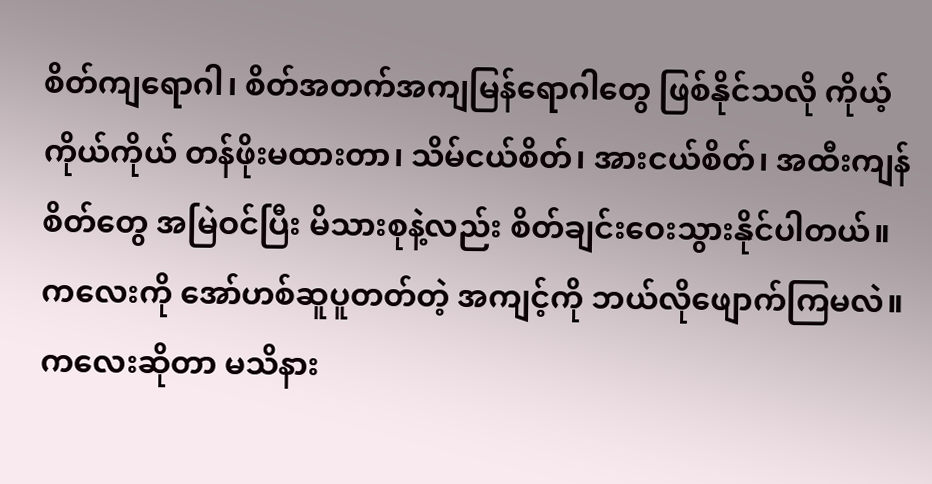စိတ်ကျရောဂါ၊ စိတ်အတက်အကျမြန်ရောဂါတွေ ဖြစ်နိုင်သလို ကိုယ့်ကိုယ်ကိုယ် တန်ဖိုးမထားတာ၊ သိမ်ငယ်စိတ်၊ အားငယ်စိတ်၊ အထီးကျန်စိတ်တွေ အမြဲဝင်ပြီး မိသားစုနဲ့လည်း စိတ်ချင်းဝေးသွားနိုင်ပါတယ်။
ကလေးကို အော်ဟစ်ဆူပူတတ်တဲ့ အကျင့်ကို ဘယ်လိုဖျောက်ကြမလဲ။
ကလေးဆိုတာ မသိနား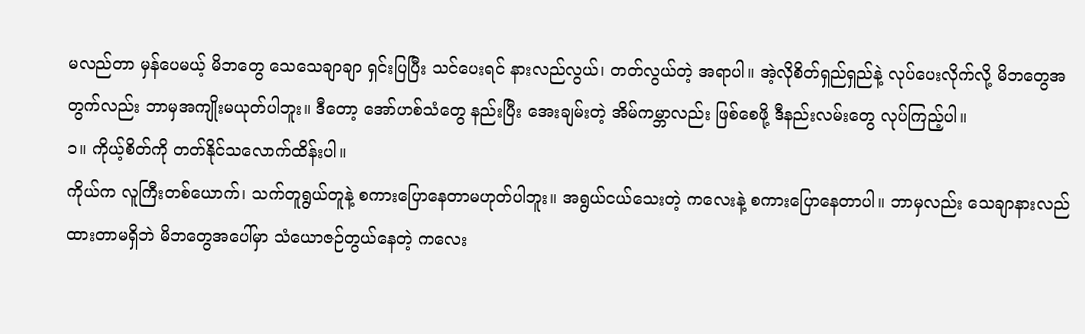မလည်တာ မှန်ပေမယ့် မိဘတွေ သေသေချာချာ ရှင်းပြပြီး သင်ပေးရင် နားလည်လွယ်၊ တတ်လွယ်တဲ့ အရာပါ။ အဲ့လိုစိတ်ရှည်ရှည်နဲ့ လုပ်ပေးလိုက်လို့ မိဘတွေအတွက်လည်း ဘာမှအကျိုးမယုတ်ပါဘူး။ ဒီတော့ အော်ဟစ်သံတွေ နည်းပြီး အေးချမ်းတဲ့ အိမ်ကမ္ဘာလည်း ဖြစ်စေဖို့ ဒီနည်းလမ်းတွေ လုပ်ကြည့်ပါ။
၁။ ကိုယ့်စိတ်ကို တတ်နိုင်သလောက်ထိန်းပါ။
ကိုယ်က လူကြီးတစ်ယောက်၊ သက်တူရွယ်တူနဲ့ စကားပြောနေတာမဟုတ်ပါဘူး။ အရွယ်ငယ်သေးတဲ့ ကလေးနဲ့ စကားပြောနေတာပါ။ ဘာမှလည်း သေချာနားလည်ထားတာမရှိဘဲ မိဘတွေအပေါ်မှာ သံယောဇဉ်တွယ်နေတဲ့ ကလေး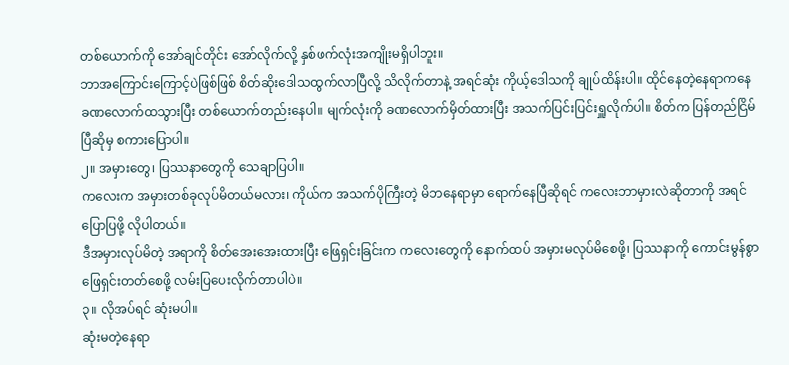တစ်ယောက်ကို အော်ချင်တိုင်း အော်လိုက်လို့ နှစ်ဖက်လုံးအကျိုးမရှိပါဘူး။
ဘာအကြောင်းကြောင့်ပဲဖြစ်ဖြစ် စိတ်ဆိုးဒေါသထွက်လာပြီလို့ သိလိုက်တာနဲ့ အရင်ဆုံး ကိုယ့်ဒေါသကို ချုပ်ထိန်းပါ။ ထိုင်နေတဲ့နေရာကနေ ခဏလောက်ထသွားပြီး တစ်ယောက်တည်းနေပါ။ မျက်လုံးကို ခဏလောက်မှိတ်ထားပြီး အသက်ပြင်းပြင်းရှူလိုက်ပါ။ စိတ်က ပြန်တည်ငြိမ်ပြီဆိုမှ စကားပြောပါ။
၂။ အမှားတွေ၊ ပြဿနာတွေကို သေချာပြပါ။
ကလေးက အမှားတစ်ခုလုပ်မိတယ်မလား၊ ကိုယ်က အသက်ပိုကြီးတဲ့ မိဘနေရာမှာ ရောက်နေပြီဆိုရင် ကလေးဘာမှားလဲဆိုတာကို အရင်ပြောပြဖို့ လိုပါတယ်။
ဒီအမှားလုပ်မိတဲ့ အရာကို စိတ်အေးအေးထားပြီး ဖြေရှင်းခြင်းက ကလေးတွေကို နောက်ထပ် အမှားမလုပ်မိစေဖို့၊ ပြဿနာကို ကောင်းမွန်စွာ ဖြေရှင်းတတ်စေဖို့ လမ်းပြပေးလိုက်တာပါပဲ။
၃။ လိုအပ်ရင် ဆုံးမပါ။
ဆုံးမတဲ့နေရာ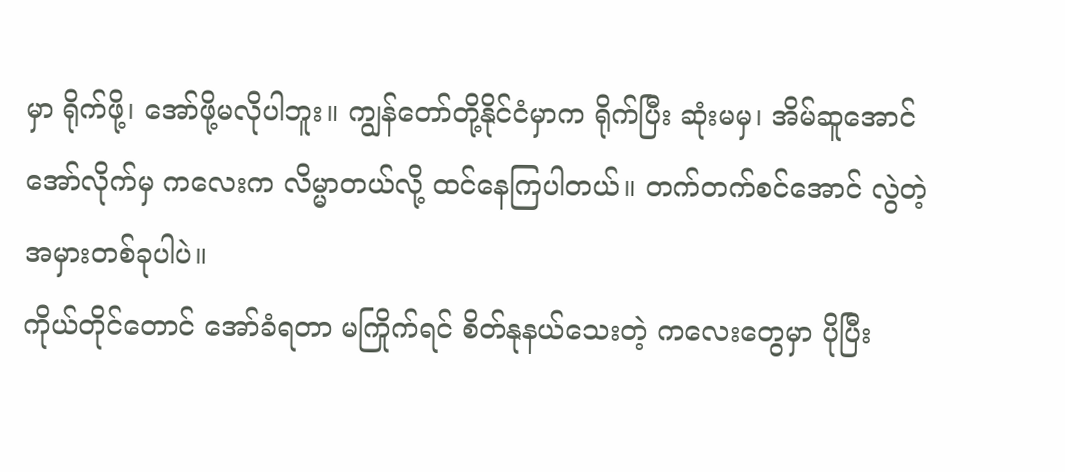မှာ ရိုက်ဖို့၊ အော်ဖို့မလိုပါဘူး။ ကျွန်တော်တို့နိုင်ငံမှာက ရိုက်ပြီး ဆုံးမမှ၊ အိမ်ဆူအောင် အော်လိုက်မှ ကလေးက လိမ္မာတယ်လို့ ထင်နေကြပါတယ်။ တက်တက်စင်အောင် လွဲတဲ့ အမှားတစ်ခုပါပဲ။
ကိုယ်တိုင်တောင် အော်ခံရတာ မကြိုက်ရင် စိတ်နုနယ်သေးတဲ့ ကလေးတွေမှာ ပိုပြီး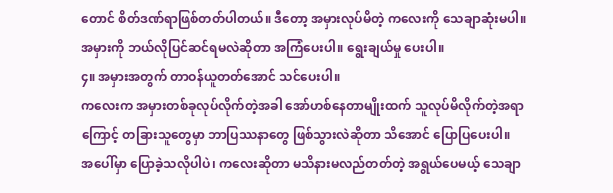တောင် စိတ်ဒဏ်ရာဖြစ်တတ်ပါတယ်။ ဒီတော့ အမှားလုပ်မိတဲ့ ကလေးကို သေချာဆုံးမပါ။ အမှားကို ဘယ်လိုပြင်ဆင်ရမလဲဆိုတာ အကြံပေးပါ။ ရွေးချယ်မှု ပေးပါ။
၄။ အမှားအတွက် တာဝန်ယူတတ်အောင် သင်ပေးပါ။
ကလေးက အမှားတစ်ခုလုပ်လိုက်တဲ့အခါ အော်ဟစ်နေတာမျိုးထက် သူလုပ်မိလိုက်တဲ့အရာကြောင့် တခြားသူတွေမှာ ဘာပြဿနာတွေ ဖြစ်သွားလဲဆိုတာ သိအောင် ပြောပြပေးပါ။
အပေါ်မှာ ပြောခဲ့သလိုပါပဲ၊ ကလေးဆိုတာ မသိနားမလည်တတ်တဲ့ အရွယ်ပေမယ့် သေချာ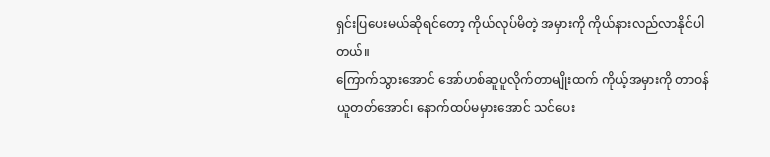ရှင်းပြပေးမယ်ဆိုရင်တော့ ကိုယ်လုပ်မိတဲ့ အမှားကို ကိုယ်နားလည်လာနိုင်ပါတယ်။
ကြောက်သွားအောင် အော်ဟစ်ဆူပူလိုက်တာမျိုးထက် ကိုယ့်အမှားကို တာဝန်ယူတတ်အောင်၊ နောက်ထပ်မမှားအောင် သင်ပေး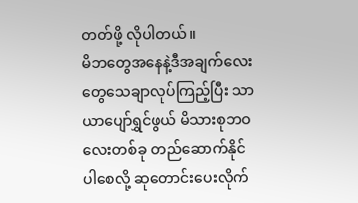တတ်ဖို့ လိုပါတယ်။
မိဘတွေအနေနဲ့ဒီအချက်လေးတွေသေချာလုပ်ကြည့်ပြီး သာယာပျော်ရွှင်ဖွယ် မိသားစုဘဝလေးတစ်ခု တည်ဆောက်နိုင်ပါစေလို့ ဆုတောင်းပေးလိုက်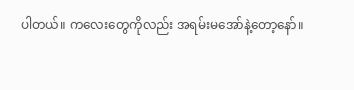ပါတယ်။ ကလေးတွေကိုလည်း အရမ်းမအော်နဲ့တော့နော်။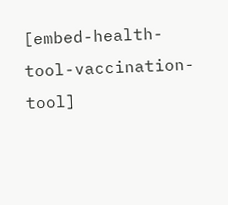[embed-health-tool-vaccination-tool]